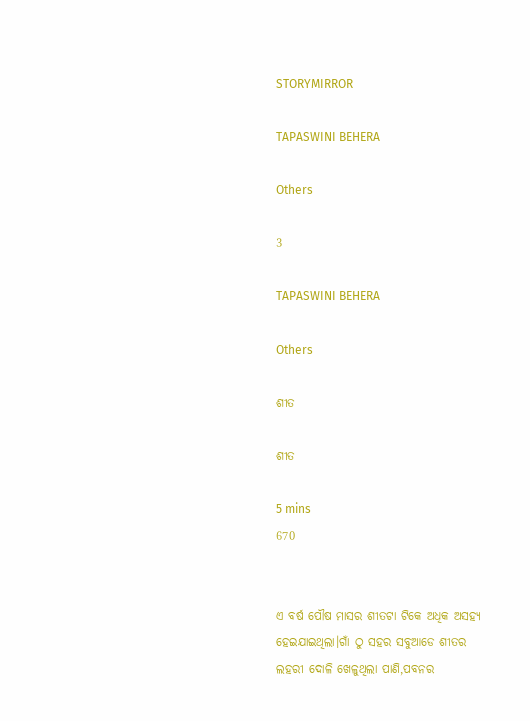STORYMIRROR

TAPASWINI BEHERA

Others

3

TAPASWINI BEHERA

Others

ଶୀତ

ଶୀତ

5 mins
670


ଏ ବର୍ଷ ପୌଷ ମାସର ଶୀତଟା ଟିକେ ଅଧିକ ଅସହ୍ୟ ହେଇଯାଇଥିଲା।ଗାଁ ଠୁ ସହର ସବୁଆଡେ ଶୀତର ଲହରୀ ଦୋଳି ଖେଳୁଥିଲା ପାଣି,ପବନର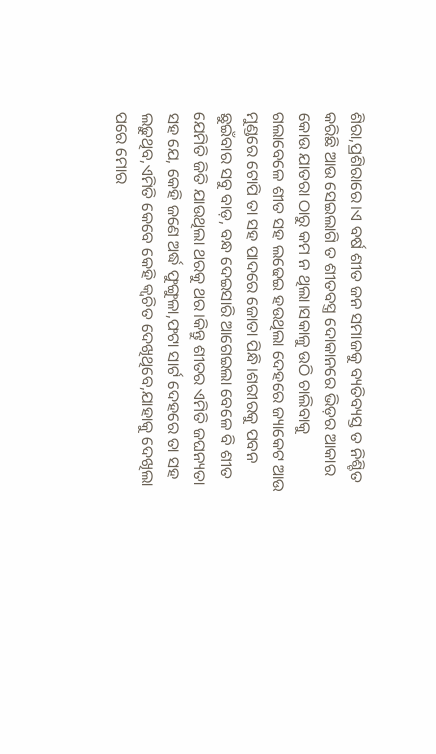ଶିରା,ପ୍ରଶିରାରେ।ଏ ବର୍ଷ ଶୀତ ଜନ ସମାଜକୁ ବ୍ୟତିବ୍ୟସ୍ତ ତ ନିଶ୍ଚିତ କରିଛି ଆଉ ସେଇଲାଗି ତ ଶୀତବସ୍ତ୍ର ଦୋକାନରେ ଭିଡ଼ର ଆକାର କୋଉ ଯାତରା ଠାରୁ କମ ନ ଥିଲା।ସକାଳୁ ଉଠି ଚାଲିବାକୁ ଗଲାବେଳେ ଶୀତ ସହ ଲଢେଇ ହଉଥିଲା ଦେହରେ ଜ୍ୟାକେଟ ଆଉ ମୁଣ୍ଡରେ ଟୋପି ତା ସହ ପାଦରେ ଜୋତା ପିନ୍ଧି।ଶରୀରକୁ ପବନ ଛୁଇଁବାର ସବୁ ବାଡ଼, ବନ୍ଧ ଦେଇସାରି ଆଗେଇଲା ବେଳେ ବି ଶୀତ ଯେମିତି ଜିତି ଯାଉଥିଲା ଥରକୁ ଥର।କିନ୍ତୁ ଶୀତର ଏମିତି ଜଘନ୍ୟତା ସହ ଯେ, କେହି ଜଣେ ଅର୍ଦ୍ଧ ଫୁଙ୍ଗୁଳା,ଫଟା ସାର୍ଟ ଦେହରେ ତା ସହ ଲଢ଼ୁଥିବ,ଏମିତି କେବେ କେହି କ୍ଵଚିତ ଦେଖିଥିବେ,ଯାହାକୁ ଦେଖିଲା ପରେ ମୋର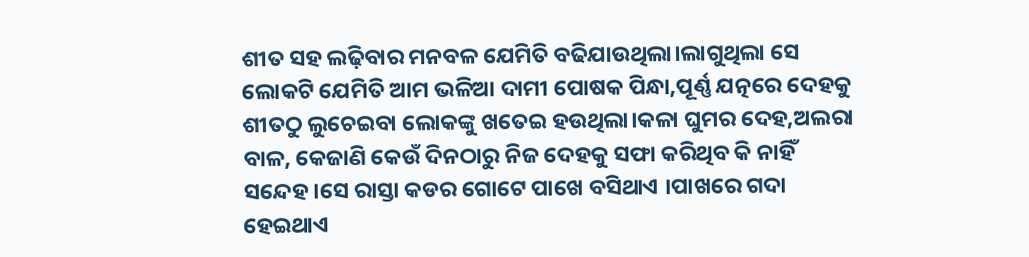ଶୀତ ସହ ଲଢ଼ିବାର ମନବଳ ଯେମିତି ବଢିଯାଉଥିଲା।ଲାଗୁଥିଲା ସେ ଲୋକଟି ଯେମିତି ଆମ ଭଳିଆ ଦାମୀ ପୋଷକ ପିନ୍ଧା,ପୂର୍ଣ୍ଣ ଯତ୍ନରେ ଦେହକୁ ଶୀତଠୁ ଲୁଚେଇବା ଲୋକଙ୍କୁ ଖତେଇ ହଉଥିଲା।କଳା ଘୁମର ଦେହ,ଅଲରା ବାଳ, କେଜାଣି କେଉଁ ଦିନଠାରୁ ନିଜ ଦେହକୁ ସଫା କରିଥିବ କି ନାହିଁ ସନ୍ଦେହ।ସେ ରାସ୍ତା କଡର ଗୋଟେ ପାଖେ ବସିଥାଏ ।ପାଖରେ ଗଦା ହେଇଥାଏ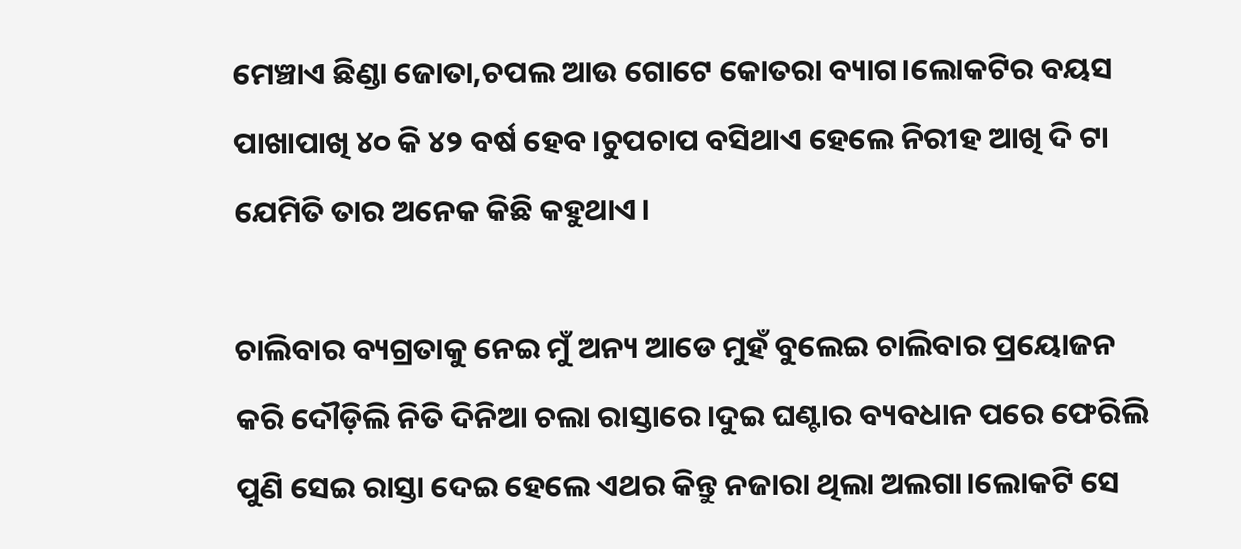ମେଞ୍ଚାଏ ଛିଣ୍ଡା ଜୋତା,ଚପଲ ଆଉ ଗୋଟେ କୋତରା ବ୍ୟାଗ।ଲୋକଟିର ବୟସ ପାଖାପାଖି ୪୦ କି ୪୨ ବର୍ଷ ହେବ।ଚୁପଚାପ ବସିଥାଏ ହେଲେ ନିରୀହ ଆଖି ଦି ଟା ଯେମିତି ତାର ଅନେକ କିଛି କହୁଥାଏ।

ଚାଲିବାର ବ୍ୟଗ୍ରତାକୁ ନେଇ ମୁଁ ଅନ୍ୟ ଆଡେ ମୁହଁ ବୁଲେଇ ଚାଲିବାର ପ୍ରୟୋଜନ କରି ଦୌଡ଼ିଲି ନିତି ଦିନିଆ ଚଲା ରାସ୍ତାରେ।ଦୁଇ ଘଣ୍ଟାର ବ୍ୟବଧାନ ପରେ ଫେରିଲି ପୁଣି ସେଇ ରାସ୍ତା ଦେଇ ହେଲେ ଏଥର କିନ୍ତୁ ନଜାରା ଥିଲା ଅଲଗା।ଲୋକଟି ସେ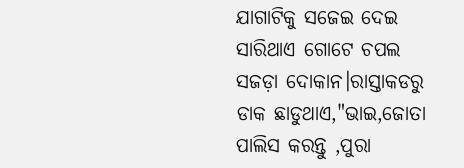ଯାଗାଟିକୁ ସଜେଇ ଦେଇ ସାରିଥାଏ ଗୋଟେ ଚପଲ ସଜଡ଼ା ଦୋକାନ।ରାସ୍ତାକଡରୁ ଡାକ ଛାଡୁଥାଏ,"ଭାଇ,ଜୋତା ପାଲିସ କରନ୍ତୁ ,ପୁରା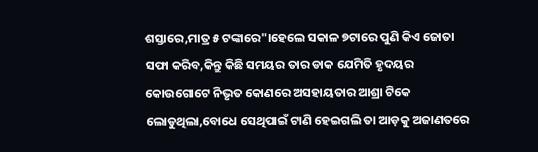ଶସ୍ତାରେ,ମାତ୍ର ୫ ଟଙ୍କାରେ"।ହେଲେ ସକାଳ ୭ଟାରେ ପୁଣି କିଏ ଜୋତା ସଫା କରିବ,କିନ୍ତୁ କିଛି ସମୟର ତାର ଡାକ ଯେମିତି ହୃଦୟର କୋଉଗୋଟେ ନିଭୃତ କୋଣରେ ଅସହାୟତାର ଆଶ୍ରା ଟିକେ ଲୋଡୁଥିଲା,ବୋଧେ ସେଥିପାଇଁ ଟାଣି ହେଇଗଲି ତା ଆଡ଼କୁ ଅଜାଣତରେ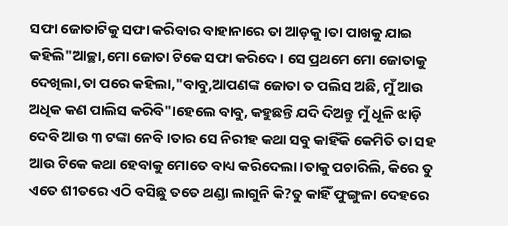ସଫା ଜୋତାଟିକୁ ସଫା କରିବାର ବାହାନାରେ ତା ଆଡ଼କୁ।ତା ପାଖକୁ ଯାଇ କହିଲି"ଆଚ୍ଛା,ମୋ ଜୋତା ଟିକେ ସଫା କରିଦେ। ସେ ପ୍ରଥମେ ମୋ ଜୋତାକୁ ଦେଖିଲା,ତା ପରେ କହିଲା,"ବାବୁ,ଆପଣଙ୍କ ଜୋତା ତ ପଲିସ ଅଛି, ମୁଁ ଆଉ ଅଧିକ କଣ ପାଲିସ କରିବି"।ହେଲେ ବାବୁ, କହୁଛନ୍ତି ଯଦି ଦିଅନ୍ତୁ ମୁଁ ଧୂଳି ଝାଡ଼ି ଦେବି ଆଉ ୩ ଟଙ୍କା ନେବି।ତାର ସେ ନିରୀହ କଥା ସବୁ କାହିଁକି କେମିତି ତା ସହ ଆଉ ଟିକେ କଥା ହେବାକୁ ମୋତେ ବାଧ୍ୟ କରିଦେଲା।ତାକୁ ପଚାରିଲି, କିରେ ତୁ ଏତେ ଶୀତରେ ଏଠି ବସିଛୁ ତତେ ଥଣ୍ଡା ଲାଗୁନି କି?ତୁ କାହିଁ ଫୁଙ୍ଗୁଳା ଦେହରେ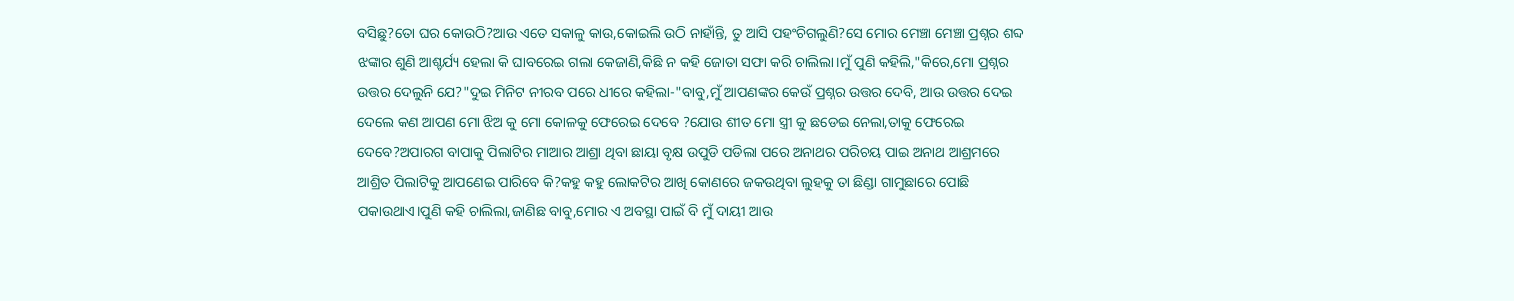ବସିଛୁ?ତୋ ଘର କୋଉଠି?ଆଉ ଏତେ ସକାଳୁ କାଉ,କୋଇଲି ଉଠି ନାହାଁନ୍ତି, ତୁ ଆସି ପହଂଚିଗଲୁଣି?ସେ ମୋର ମେଞ୍ଚା ମେଞ୍ଚା ପ୍ରଶ୍ନର ଶବ୍ଦ ଝଙ୍କାର ଶୁଣି ଆଶ୍ଚର୍ଯ୍ୟ ହେଲା କି ଘାବରେଇ ଗଲା କେଜାଣି,କିଛି ନ କହି ଜୋତା ସଫା କରି ଚାଲିଲା।ମୁଁ ପୁଣି କହିଲି,"କିରେ,ମୋ ପ୍ରଶ୍ନର ଉତ୍ତର ଦେଲୁନି ଯେ?"ଦୁଇ ମିନିଟ ନୀରବ ପରେ ଧୀରେ କହିଲା-"ବାବୁ,ମୁଁ ଆପଣଙ୍କର କେଉଁ ପ୍ରଶ୍ନର ଉତ୍ତର ଦେବି, ଆଉ ଉତ୍ତର ଦେଇ ଦେଲେ କଣ ଆପଣ ମୋ ଝିଅ କୁ ମୋ କୋଳକୁ ଫେରେଇ ଦେବେ ?ଯୋଉ ଶୀତ ମୋ ସ୍ତ୍ରୀ କୁ ଛଡେଇ ନେଲା,ତାକୁ ଫେରେଇ ଦେବେ?ଅପାରଗ ବାପାକୁ ପିଲାଟିର ମାଆର ଆଶ୍ରା ଥିବା ଛାୟା ବୃକ୍ଷ ଉପୁଡି ପଡିଲା ପରେ ଅନାଥର ପରିଚୟ ପାଇ ଅନାଥ ଆଶ୍ରମରେ ଆଶ୍ରିତ ପିଲାଟିକୁ ଆପଣେଇ ପାରିବେ କି?କହୁ କହୁ ଲୋକଟିର ଆଖି କୋଣରେ ଜକଉଥିବା ଲୁହକୁ ତା ଛିଣ୍ଡା ଗାମୁଛାରେ ପୋଛି ପକାଉଥାଏ।ପୁଣି କହି ଚାଲିଲା,ଜାଣିଛ ବାବୁ,ମୋର ଏ ଅବସ୍ଥା ପାଇଁ ବି ମୁଁ ଦାୟୀ ଆଉ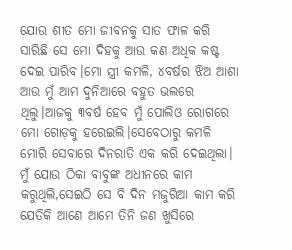ଯୋଉ ଶୀତ ମୋ ଜୀବନକୁ ସାତ ଫାଳ କରି ସାରିଛି ସେ ମୋ ଦିହକୁ ଆଉ କଣ ଅଧିକ କଷ୍ଟ ଦେଇ ପାରିବ।ମୋ ସ୍ତ୍ରୀ କମଳି, ୪ବର୍ଷର ଝିଅ ଆଶା ଆଉ ମୁଁ ଆମ ଦୁନିଆରେ ବହୁତ ଭଲରେ ଥିଲୁ।ଆଜକୁ ୩ବର୍ଷ ହେବ ମୁଁ ପୋଲିଓ ରୋଗରେ ମୋ ଗୋଡ଼କୁ ହରେଇଲି।ସେବେଠାରୁ କମଳି ମୋରି ସେବାରେ ଦିନରାତି ଏକ କରି ଦେଇଥିଲା। ମୁଁ ଯୋଉ ଠିକା ବାବୁଙ୍କ ଅଧୀନରେ କାମ କରୁଥିଲି,ସେଇଠି ସେ ବି ଦିନ ମଜୁରିଆ କାମ କରି ଯେତିକି ଆଣେ ଆମେ ତିନି ଜଣ ଖୁସିରେ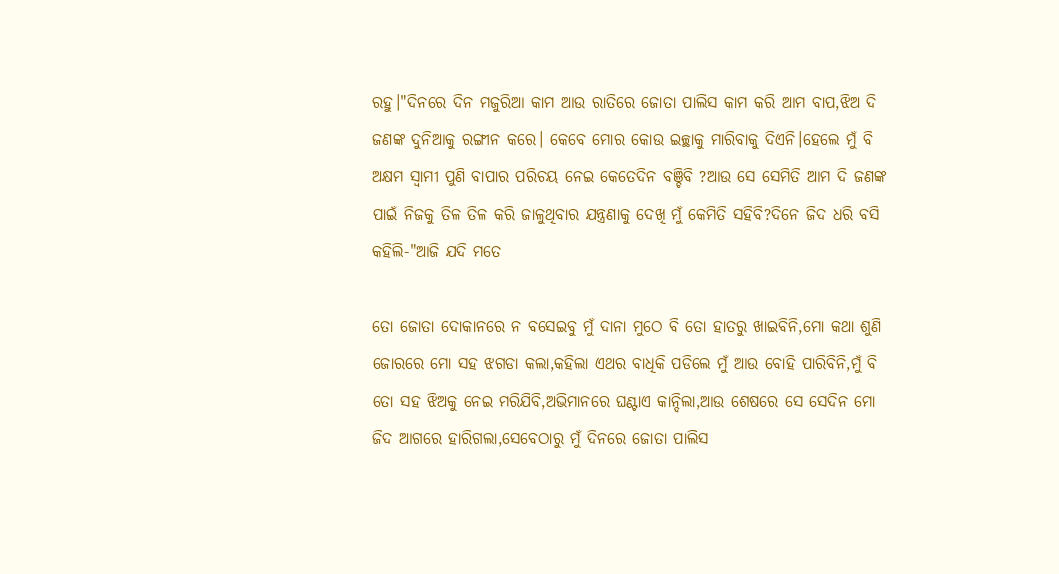ରହୁ।"ଦିନରେ ଦିନ ମଜୁରିଆ କାମ ଆଉ ରାତିରେ ଜୋତା ପାଲିସ କାମ କରି ଆମ ବାପ,ଝିଅ ଦି ଜଣଙ୍କ ଦୁନିଆକୁ ରଙ୍ଗୀନ କରେ। କେବେ ମୋର କୋଉ ଇଚ୍ଛାକୁ ମାରିବାକୁ ଦିଏନି।ହେଲେ ମୁଁ ବି ଅକ୍ଷମ ସ୍ୱାମୀ ପୁଣି ବାପାର ପରିଚୟ ନେଇ କେତେଦିନ ବଞ୍ଚିବି ?ଆଉ ସେ ସେମିତି ଆମ ଦି ଜଣଙ୍କ ପାଇଁ ନିଜକୁ ତିଳ ତିଳ କରି ଜାଳୁଥିବାର ଯନ୍ତ୍ରଣାକୁ ଦେଖି ମୁଁ କେମିତି ସହିବି?ଦିନେ ଜିଦ ଧରି ବସି କହିଲି-"ଆଜି ଯଦି ମତେ

ତୋ ଜୋତା ଦୋକାନରେ ନ ବସେଇବୁ ମୁଁ ଦାନା ମୁଠେ ବି ତୋ ହାତରୁ ଖାଇବିନି,ମୋ କଥା ଶୁଣି ଜୋରରେ ମୋ ସହ ଝଗଡା କଲା,କହିଲା ଏଥର ବାଧିକି ପଡିଲେ ମୁଁ ଆଉ ବୋହି ପାରିବିନି,ମୁଁ ବି ତୋ ସହ ଝିଅକୁ ନେଇ ମରିଯିବି,ଅଭିମାନରେ ଘଣ୍ଟାଏ କାନ୍ଦିଲା,ଆଉ ଶେଷରେ ସେ ସେଦିନ ମୋ ଜିଦ ଆଗରେ ହାରିଗଲା,ସେବେଠାରୁ ମୁଁ ଦିନରେ ଜୋତା ପାଲିସ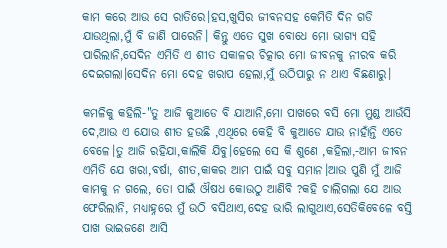କାମ କରେ ଆଉ ସେ ରାତିରେ।ହସ,ଖୁସିର ଜୀବନସହ କେମିତି ଦିନ ଗଡି ଯାଉଥିଲା,ମୁଁ ବି ଜାଣି ପାରେନି। କିନ୍ତୁ ଏତେ ସୁଖ ବୋଧେ ମୋ ଭାଗ୍ୟ ସହି ପାରିଲାନି,ସେଦିନ ଏମିତି ଏ ଶୀତ ସକାଳର ଚିତ୍କାର ମୋ ଜୀବନକୁ ନୀରବ କରି ଦେଇଗଲା।ସେଦିନ ମୋ ଦେହ ଖରାପ ହେଲା,ମୁଁ ଉଠିପାରୁ ନ ଥାଏ ବିଛଣାରୁ।

କମଳିକୁ କହିଲି-"ତୁ ଆଜି କୁଆଡେ ବି ଯାଆନି,ମୋ ପାଖରେ ବସି ମୋ ମୁଣ୍ଡ ଆଉଁସି ଦେ,ଆଉ ଏ ଯୋଉ ଶୀତ ହଉଛି ,ଏଥିରେ କେହି ବି କୁଆଡେ ଯାଉ ନାହାଁନ୍ତି ଏତେ ବେଳେ।ତୁ ଆଜି ରହିଯା,କାଲିକି ଯିବୁ।ହେଲେ ସେ କି ଶୁଣେ ,କହିଲା,-ଆମ ଜୀବନ ଏମିତି ଯେ ଖରା,ବର୍ଷା, ଶୀତ,କାକର ଆମ ପାଇଁ ସବୁ ସମାନ।ଆଉ ପୁଣି ମୁଁ ଆଜି କାମକୁ ନ ଗଲେ, ତୋ ପାଇଁ ଔଷଧ କୋଉଠୁ ଆଣିବି ?କହି ଚାଲିଗଲା ଯେ ଆଉ ଫେରିଲାନି, ମଧ୍ୟାହ୍ନରେ ମୁଁ ଉଠି ବସିଥାଏ,ଦେହ ଭାରି ଲାଗୁଥାଏ,ସେତିକିବେଳେ ବସ୍ତି ପାଖ ଭାଇଜଣେ ଆସି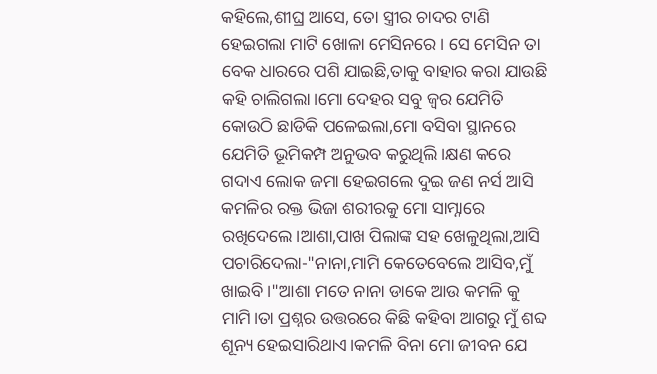କହିଲେ,ଶୀଘ୍ର ଆସେ, ତୋ ସ୍ତ୍ରୀର ଚାଦର ଟାଣି ହେଇଗଲା ମାଟି ଖୋଳା ମେସିନରେ । ସେ ମେସିନ ତା ବେକ ଧାରରେ ପଶି ଯାଇଛି,ତାକୁ ବାହାର କରା ଯାଉଛି କହି ଚାଲିଗଲା।ମୋ ଦେହର ସବୁ ଜ୍ୱର ଯେମିତି କୋଉଠି ଛାଡିକି ପଳେଇଲା,ମୋ ବସିବା ସ୍ଥାନରେ ଯେମିତି ଭୂମିକମ୍ପ ଅନୁଭବ କରୁଥିଲି।କ୍ଷଣ କରେ ଗଦାଏ ଲୋକ ଜମା ହେଇଗଲେ ଦୁଇ ଜଣ ନର୍ସ ଆସି କମଳିର ରକ୍ତ ଭିଜା ଶରୀରକୁ ମୋ ସାମ୍ନାରେ ରଖିଦେଲେ।ଆଶା,ପାଖ ପିଲାଙ୍କ ସହ ଖେଳୁଥିଲା,ଆସି ପଚାରିଦେଲା-"ନାନା,ମାମି କେତେବେଲେ ଆସିବ,ମୁଁ ଖାଇବି।"ଆଶା ମତେ ନାନା ଡାକେ ଆଉ କମଳି କୁ ମାମି।ତା ପ୍ରଶ୍ନର ଉତ୍ତରରେ କିଛି କହିବା ଆଗରୁ ମୁଁ ଶବ୍ଦ ଶୂନ୍ୟ ହେଇସାରିଥାଏ।କମଳି ବିନା ମୋ ଜୀବନ ଯେ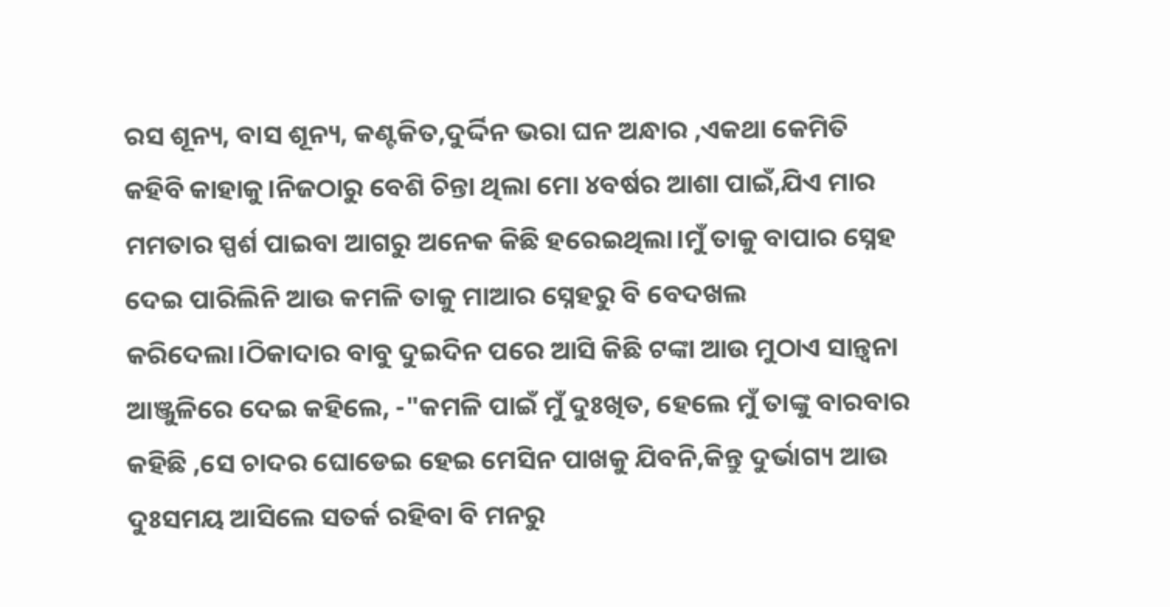ରସ ଶୂନ୍ୟ, ବାସ ଶୂନ୍ୟ, କଣ୍ଟକିତ,ଦୁର୍ଦ୍ଦିନ ଭରା ଘନ ଅନ୍ଧାର ,ଏକଥା କେମିତି କହିବି କାହାକୁ।ନିଜଠାରୁ ବେଶି ଚିନ୍ତା ଥିଲା ମୋ ୪ବର୍ଷର ଆଶା ପାଇଁ,ଯିଏ ମାର ମମତାର ସ୍ପର୍ଶ ପାଇବା ଆଗରୁ ଅନେକ କିଛି ହରେଇଥିଲା।ମୁଁ ତାକୁ ବାପାର ସ୍ନେହ ଦେଇ ପାରିଲିନି ଆଉ କମଳି ତାକୁ ମାଆର ସ୍ନେହରୁ ବି ବେଦଖଲ କରିଦେଲା।ଠିକାଦାର ବାବୁ ଦୁଇଦିନ ପରେ ଆସି କିଛି ଟଙ୍କା ଆଉ ମୁଠାଏ ସାନ୍ତ୍ୱନା ଆଞ୍ଜୁଳିରେ ଦେଇ କହିଲେ, -"କମଳି ପାଇଁ ମୁଁ ଦୁଃଖିତ, ହେଲେ ମୁଁ ତାଙ୍କୁ ବାରବାର କହିଛି ,ସେ ଚାଦର ଘୋଡେଇ ହେଇ ମେସିନ ପାଖକୁ ଯିବନି,କିନ୍ତୁ ଦୁର୍ଭାଗ୍ୟ ଆଉ ଦୁଃସମୟ ଆସିଲେ ସତର୍କ ରହିବା ବି ମନରୁ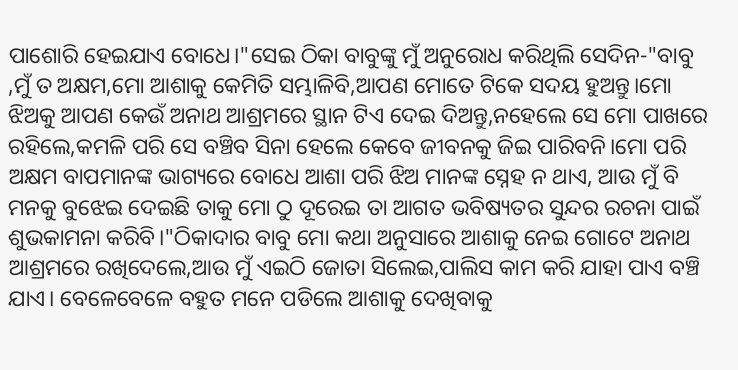ପାଶୋରି ହେଇଯାଏ ବୋଧେ।"ସେଇ ଠିକା ବାବୁଙ୍କୁ ମୁଁ ଅନୁରୋଧ କରିଥିଲି ସେଦିନ-"ବାବୁ ,ମୁଁ ତ ଅକ୍ଷମ,ମୋ ଆଶାକୁ କେମିତି ସମ୍ଭାଳିବି,ଆପଣ ମୋତେ ଟିକେ ସଦୟ ହୁଅନ୍ତୁ।ମୋ ଝିଅକୁ ଆପଣ କେଉଁ ଅନାଥ ଆଶ୍ରମରେ ସ୍ଥାନ ଟିଏ ଦେଇ ଦିଅନ୍ତୁ,ନହେଲେ ସେ ମୋ ପାଖରେ ରହିଲେ,କମଳି ପରି ସେ ବଞ୍ଚିବ ସିନା ହେଲେ କେବେ ଜୀବନକୁ ଜିଇ ପାରିବନି।ମୋ ପରି ଅକ୍ଷମ ବାପମାନଙ୍କ ଭାଗ୍ୟରେ ବୋଧେ ଆଶା ପରି ଝିଅ ମାନଙ୍କ ସ୍ନେହ ନ ଥାଏ, ଆଉ ମୁଁ ବି ମନକୁ ବୁଝେଇ ଦେଇଛି ତାକୁ ମୋ ଠୁ ଦୂରେଇ ତା ଆଗତ ଭବିଷ୍ୟତର ସୁନ୍ଦର ରଚନା ପାଇଁ ଶୁଭକାମନା କରିବି।"ଠିକାଦାର ବାବୁ ମୋ କଥା ଅନୁସାରେ ଆଶାକୁ ନେଇ ଗୋଟେ ଅନାଥ ଆଶ୍ରମରେ ରଖିଦେଲେ,ଆଉ ମୁଁ ଏଇଠି ଜୋତା ସିଲେଇ,ପାଲିସ କାମ କରି ଯାହା ପାଏ ବଞ୍ଚି ଯାଏ। ବେଳେବେଳେ ବହୁତ ମନେ ପଡିଲେ ଆଶାକୁ ଦେଖିବାକୁ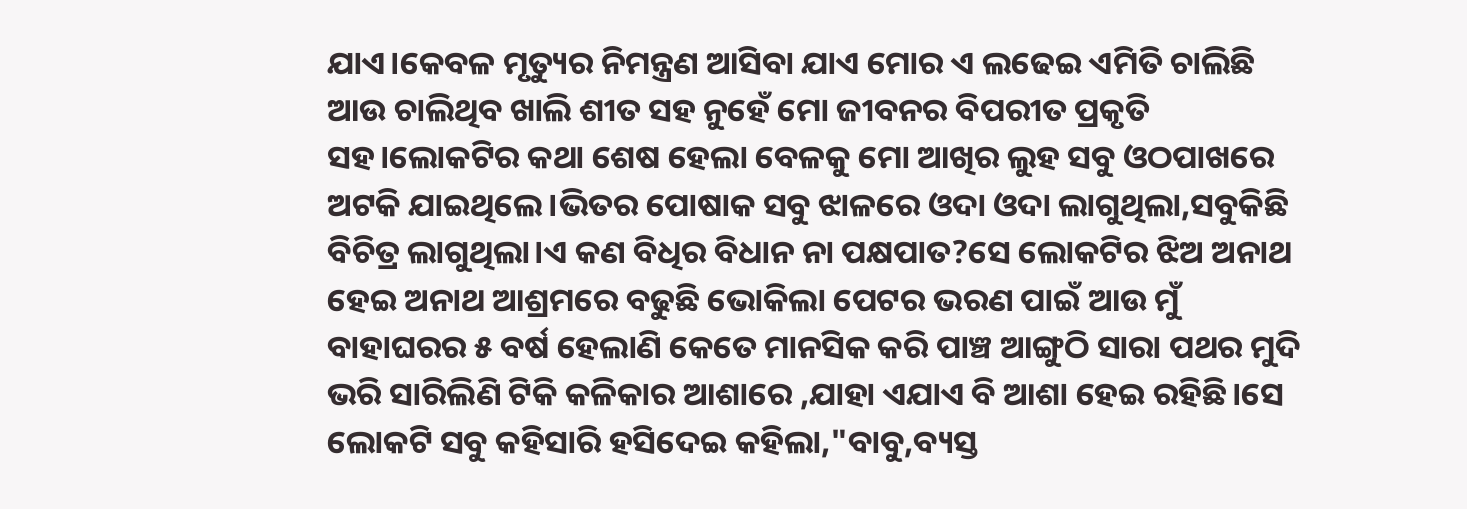ଯାଏ।କେବଳ ମୃତ୍ୟୁର ନିମନ୍ତ୍ରଣ ଆସିବା ଯାଏ ମୋର ଏ ଲଢେଇ ଏମିତି ଚାଲିଛି ଆଉ ଚାଲିଥିବ ଖାଲି ଶୀତ ସହ ନୁହେଁ ମୋ ଜୀବନର ବିପରୀତ ପ୍ରକୃତି ସହ।ଲୋକଟିର କଥା ଶେଷ ହେଲା ବେଳକୁ ମୋ ଆଖିର ଲୁହ ସବୁ ଓଠପାଖରେ ଅଟକି ଯାଇଥିଲେ।ଭିତର ପୋଷାକ ସବୁ ଝାଳରେ ଓଦା ଓଦା ଲାଗୁଥିଲା,ସବୁକିଛି ବିଚିତ୍ର ଲାଗୁଥିଲା।ଏ କଣ ବିଧିର ବିଧାନ ନା ପକ୍ଷପାତ?ସେ ଲୋକଟିର ଝିଅ ଅନାଥ ହେଇ ଅନାଥ ଆଶ୍ରମରେ ବଢୁଛି ଭୋକିଲା ପେଟର ଭରଣ ପାଇଁ ଆଉ ମୁଁ ବାହାଘରର ୫ ବର୍ଷ ହେଲାଣି କେତେ ମାନସିକ କରି ପାଞ୍ଚ ଆଙ୍ଗୁଠି ସାରା ପଥର ମୁଦି ଭରି ସାରିଲିଣି ଟିକି କଳିକାର ଆଶାରେ ,ଯାହା ଏଯାଏ ବି ଆଶା ହେଇ ରହିଛି।ସେ ଲୋକଟି ସବୁ କହିସାରି ହସିଦେଇ କହିଲା,"ବାବୁ,ବ୍ୟସ୍ତ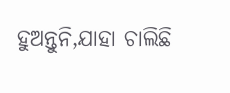ହୁଅନ୍ତୁନି,ଯାହା ଚାଲିଛି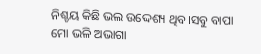ନିଶ୍ଚୟ କିଛି ଭଲ ଉଦ୍ଦେଶ୍ୟ ଥିବ।ସବୁ ବାପା ମୋ ଭଳି ଅଭାଗା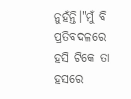ନୁହଁନ୍ତି।"ମୁଁ ବି ପ୍ରତିବଦଳରେ ହସି ଟିକେ ତା ହସରେ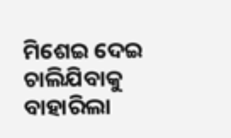ମିଶେଇ ଦେଇ ଚାଲିଯିବାକୁ ବାହାରିଲା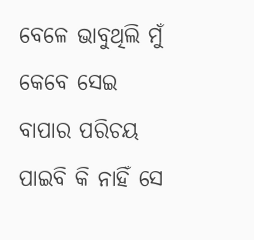ବେଳେ ଭାବୁଥିଲି ମୁଁ କେବେ ସେଇ ବାପାର ପରିଚୟ ପାଇବି କି ନାହିଁ ସେ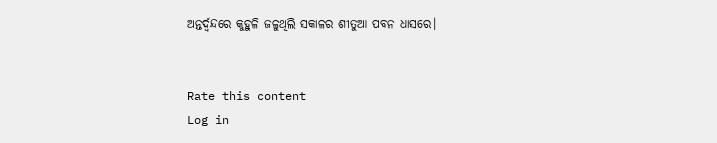ଅନ୍ତର୍ଦ୍ୱନ୍ଦରେ କୁହୁଳି ଜଳୁଥିଲି ସକାଳର ଶୀତୁଆ ପବନ ଧାସରେ।


Rate this content
Log in